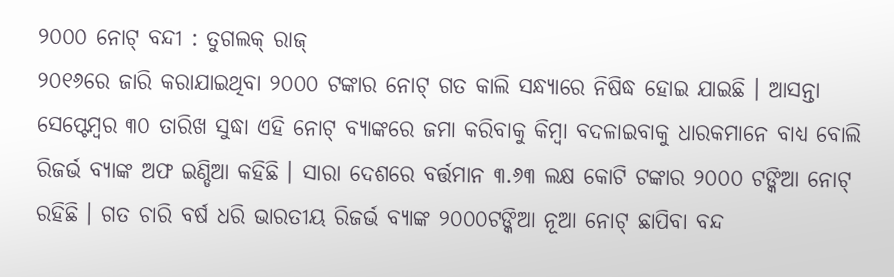୨୦୦୦ ନୋଟ୍ ବନ୍ଦୀ : ତୁଗଲକ୍ ରାଜ୍
୨୦୧୬ରେ ଜାରି କରାଯାଇଥିବା ୨୦୦୦ ଟଙ୍କାର ନୋଟ୍ ଗତ କାଲି ସନ୍ଧ୍ୟାରେ ନିଷିଦ୍ଧ ହୋଇ ଯାଇଛି । ଆସନ୍ତା ସେପ୍ଟେମ୍ବର ୩୦ ତାରିଖ ସୁଦ୍ଧା ଏହି ନୋଟ୍ ବ୍ୟାଙ୍କରେ ଜମା କରିବାକୁ କିମ୍ବା ବଦଳାଇବାକୁ ଧାରକମାନେ ବାଧ୍ୟ ବୋଲି ରିଜର୍ଭ ବ୍ୟାଙ୍କ ଅଫ ଇଣ୍ଡିଆ କହିଛି । ସାରା ଦେଶରେ ବର୍ତ୍ତମାନ ୩.୬୩ ଲକ୍ଷ କୋଟି ଟଙ୍କାର ୨୦୦୦ ଟଙ୍କିଆ ନୋଟ୍ ରହିଛି । ଗତ ଚାରି ବର୍ଷ ଧରି ଭାରତୀୟ ରିଜର୍ଭ ବ୍ୟାଙ୍କ ୨୦୦୦ଟଙ୍କିଆ ନୂଆ ନୋଟ୍ ଛାପିବା ବନ୍ଦ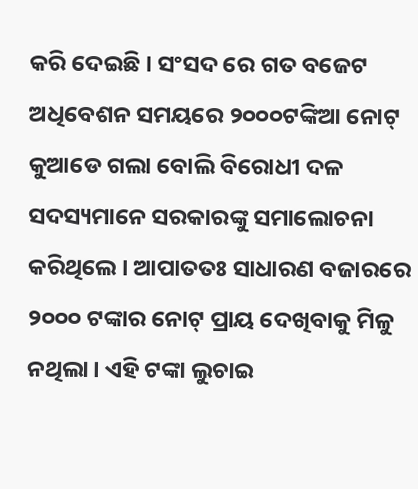କରି ଦେଇଛି । ସଂସଦ ରେ ଗତ ବଜେଟ ଅଧିବେଶନ ସମୟରେ ୨୦୦୦ଟଙ୍କିଆ ନୋଟ୍ କୁଆଡେ ଗଲା ବୋଲି ବିରୋଧୀ ଦଳ ସଦସ୍ୟମାନେ ସରକାରଙ୍କୁ ସମାଲୋଚନା କରିଥିଲେ। ଆପାତତଃ ସାଧାରଣ ବଜାରରେ ୨୦୦୦ ଟଙ୍କାର ନୋଟ୍ ପ୍ରାୟ ଦେଖିବାକୁ ମିଳୁ ନଥିଲା। ଏହି ଟଙ୍କା ଲୁଚାଇ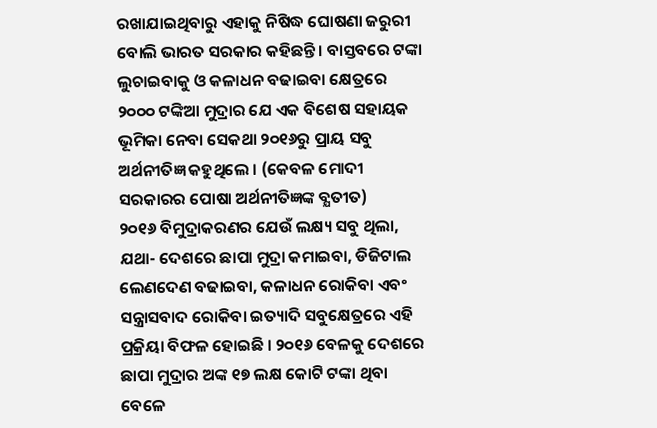ରଖାଯାଇଥିବାରୁ ଏହାକୁ ନିଷିଦ୍ଧ ଘୋଷଣା ଜରୁରୀ ବୋଲି ଭାରତ ସରକାର କହିଛନ୍ତି । ବାସ୍ତବରେ ଟଙ୍କା ଲୁଚାଇବାକୁ ଓ କଳାଧନ ବଢାଇବା କ୍ଷେତ୍ରରେ ୨୦୦୦ ଟଙ୍କିଆ ମୁଦ୍ରାର ଯେ ଏକ ବିଶେଷ ସହାୟକ ଭୂମିକା ନେବା ସେକଥା ୨୦୧୬ରୁ ପ୍ରାୟ ସବୁ ଅର୍ଥନୀତିଜ୍ଞ କହୁଥିଲେ । (କେବଳ ମୋଦୀ ସରକାରର ପୋଷା ଅର୍ଥନୀତିଜ୍ଞଙ୍କ ବ୍ଯତୀତ)
୨୦୧୬ ବିମୁଦ୍ରାକରଣର ଯେଉଁ ଲକ୍ଷ୍ୟ ସବୁ ଥିଲା, ଯଥା- ଦେଶରେ ଛାପା ମୁଦ୍ରା କମାଇବା, ଡିଜିଟାଲ ଲେଣଦେଣ ବଢାଇବା, କଳାଧନ ରୋକିବା ଏବଂ ସନ୍ତ୍ରାସବାଦ ରୋକିବା ଇତ୍ୟାଦି ସବୁକ୍ଷେତ୍ରରେ ଏହି ପ୍ରକ୍ରିୟା ବିଫଳ ହୋଇଛି । ୨୦୧୬ ବେଳକୁ ଦେଶରେ ଛାପା ମୁଦ୍ରାର ଅଙ୍କ ୧୭ ଲକ୍ଷ କୋଟି ଟଙ୍କା ଥିବା ବେଳେ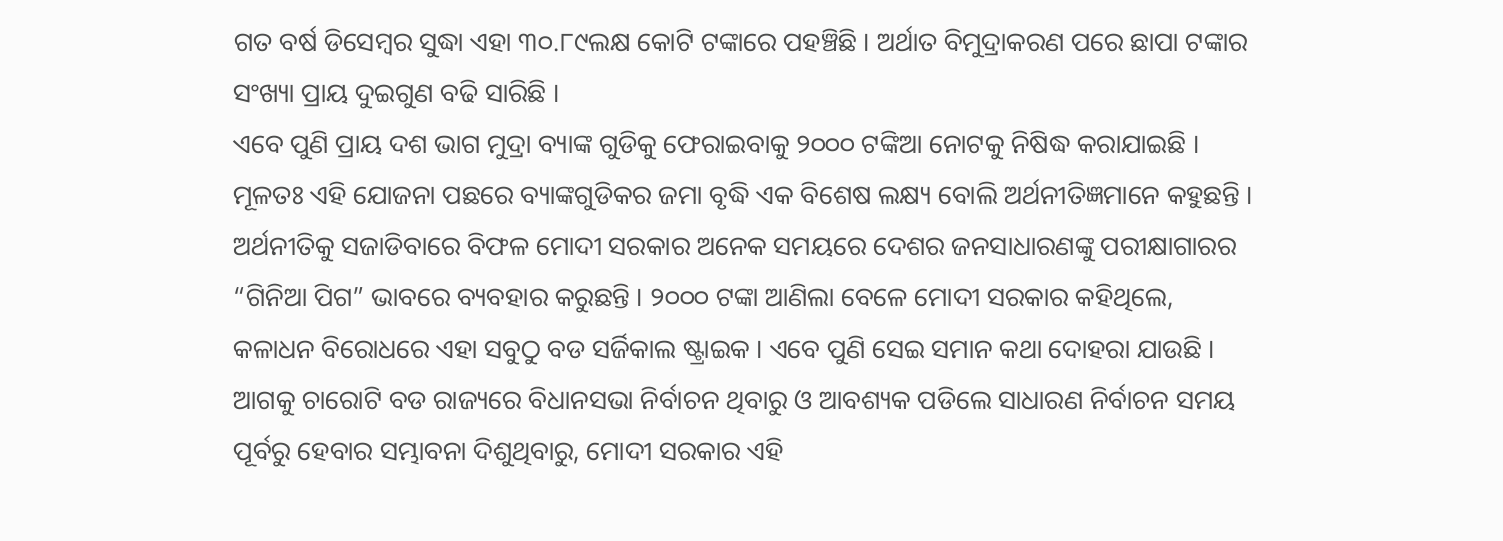ଗତ ବର୍ଷ ଡିସେମ୍ବର ସୁଦ୍ଧା ଏହା ୩୦.୮୯ଲକ୍ଷ କୋଟି ଟଙ୍କାରେ ପହଞ୍ଚିଛି । ଅର୍ଥାତ ବିମୁଦ୍ରାକରଣ ପରେ ଛାପା ଟଙ୍କାର ସଂଖ୍ୟା ପ୍ରାୟ ଦୁଇଗୁଣ ବଢି ସାରିଛି ।
ଏବେ ପୁଣି ପ୍ରାୟ ଦଶ ଭାଗ ମୁଦ୍ରା ବ୍ୟାଙ୍କ ଗୁଡିକୁ ଫେରାଇବାକୁ ୨୦୦୦ ଟଙ୍କିଆ ନୋଟକୁ ନିଷିଦ୍ଧ କରାଯାଇଛି । ମୂଳତଃ ଏହି ଯୋଜନା ପଛରେ ବ୍ୟାଙ୍କଗୁଡିକର ଜମା ବୃଦ୍ଧି ଏକ ବିଶେଷ ଲକ୍ଷ୍ୟ ବୋଲି ଅର୍ଥନୀତିଜ୍ଞମାନେ କହୁଛନ୍ତି । ଅର୍ଥନୀତିକୁ ସଜାଡିବାରେ ବିଫଳ ମୋଦୀ ସରକାର ଅନେକ ସମୟରେ ଦେଶର ଜନସାଧାରଣଙ୍କୁ ପରୀକ୍ଷାଗାରର “ଗିନିଆ ପିଗ” ଭାବରେ ବ୍ୟବହାର କରୁଛନ୍ତି । ୨୦୦୦ ଟଙ୍କା ଆଣିଲା ବେଳେ ମୋଦୀ ସରକାର କହିଥିଲେ, କଳାଧନ ବିରୋଧରେ ଏହା ସବୁଠୁ ବଡ ସର୍ଜିକାଲ ଷ୍ଟ୍ରାଇକ । ଏବେ ପୁଣି ସେଇ ସମାନ କଥା ଦୋହରା ଯାଉଛି ।
ଆଗକୁ ଚାରୋଟି ବଡ ରାଜ୍ୟରେ ବିଧାନସଭା ନିର୍ବାଚନ ଥିବାରୁ ଓ ଆବଶ୍ୟକ ପଡିଲେ ସାଧାରଣ ନିର୍ବାଚନ ସମୟ ପୂର୍ବରୁ ହେବାର ସମ୍ଭାବନା ଦିଶୁଥିବାରୁ, ମୋଦୀ ସରକାର ଏହି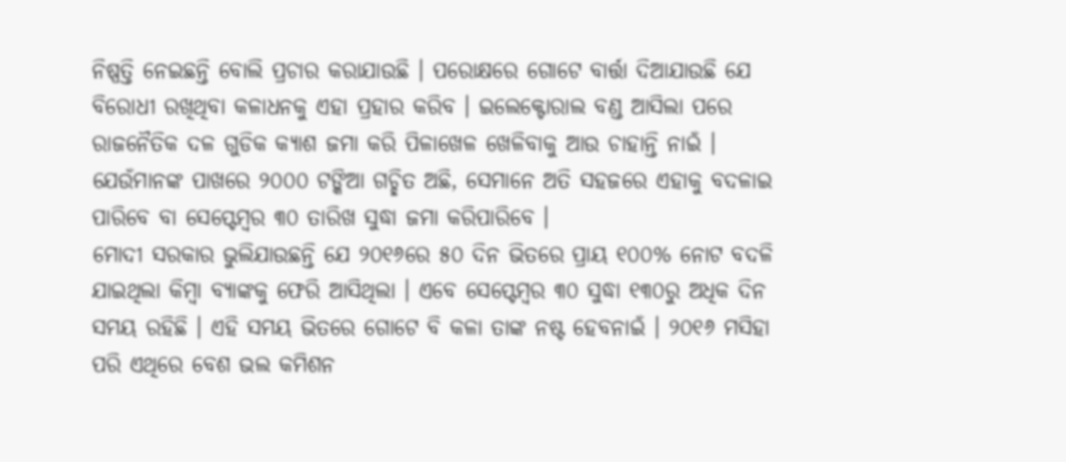ନିଷ୍ପତ୍ତି ନେଇଛନ୍ତି ବୋଲି ପ୍ରଚାର କରାଯାଉଛି । ପରୋକ୍ଷରେ ଗୋଟେ ବାର୍ତ୍ତା ଦିଆଯାଉଛି ଯେ ବିରୋଧୀ ରଖିଥିବା କଳାଧନକୁ ଏହା ପ୍ରହାର କରିବ । ଇଲେକ୍ଟୋରାଲ ବଣ୍ଡ ଆସିଲା ପରେ ରାଜନୈତିକ ଦଳ ଗୁଡିକ କ୍ୟାଶ ଜମା କରି ପିଳାଖେଳ ଖେଳିବାକୁ ଆଉ ଚାହାନ୍ତି ନାଇଁ । ଯେଉଁମାନଙ୍କ ପାଖରେ ୨୦୦୦ ଟଙ୍କିଆ ଗଚ୍ଛିତ ଅଛି, ସେମାନେ ଅତି ସହଜରେ ଏହାକୁ ବଦଳାଇ ପାରିବେ ବା ସେପ୍ଟେମ୍ବର ୩୦ ତାରିଖ ସୁଦ୍ଧା ଜମା କରିପାରିବେ ।
ମୋଦୀ ସରକାର ଭୁଲିଯାଉଛନ୍ତି ଯେ ୨୦୧୬ରେ ୫୦ ଦିନ ଭିତରେ ପ୍ରାୟ ୧୦୦% ନୋଟ ବଦଳି ଯାଇଥିଲା କିମ୍ବା ବ୍ୟାଙ୍କକୁ ଫେରି ଆସିଥିଲା । ଏବେ ସେପ୍ଟେମ୍ବର ୩୦ ସୁଦ୍ଧା ୧୩୦ରୁ ଅଧିକ ଦିନ ସମୟ ରହିଛି । ଏହି ସମୟ ଭିତରେ ଗୋଟେ ବି କଳା ତାଙ୍କ ନଷ୍ଟ ହେବନାଇଁ । ୨୦୧୬ ମସିହା ପରି ଏଥିରେ ବେଶ ଭଲ କମିଶନ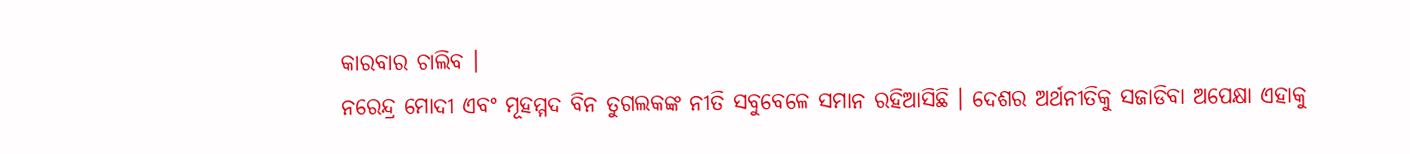କାରବାର ଚାଲିବ ।
ନରେନ୍ଦ୍ର ମୋଦୀ ଏବଂ ମୂହମ୍ମଦ ବିନ ତୁଗଲକଙ୍କ ନୀତି ସବୁବେଳେ ସମାନ ରହିଆସିଛି । ଦେଶର ଅର୍ଥନୀତିକୁ ସଜାଡିବା ଅପେକ୍ଷା ଏହାକୁ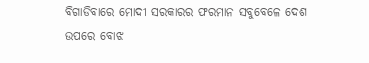ବିଗାଡିବାରେ ମୋଦୀ ସରକାରର ଫରମାନ ସବୁବେଳେ ଦେଶ ଉପରେ ବୋଝ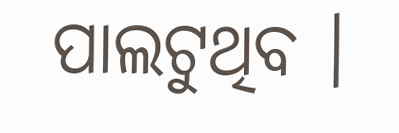ପାଲଟୁଥିବ ।